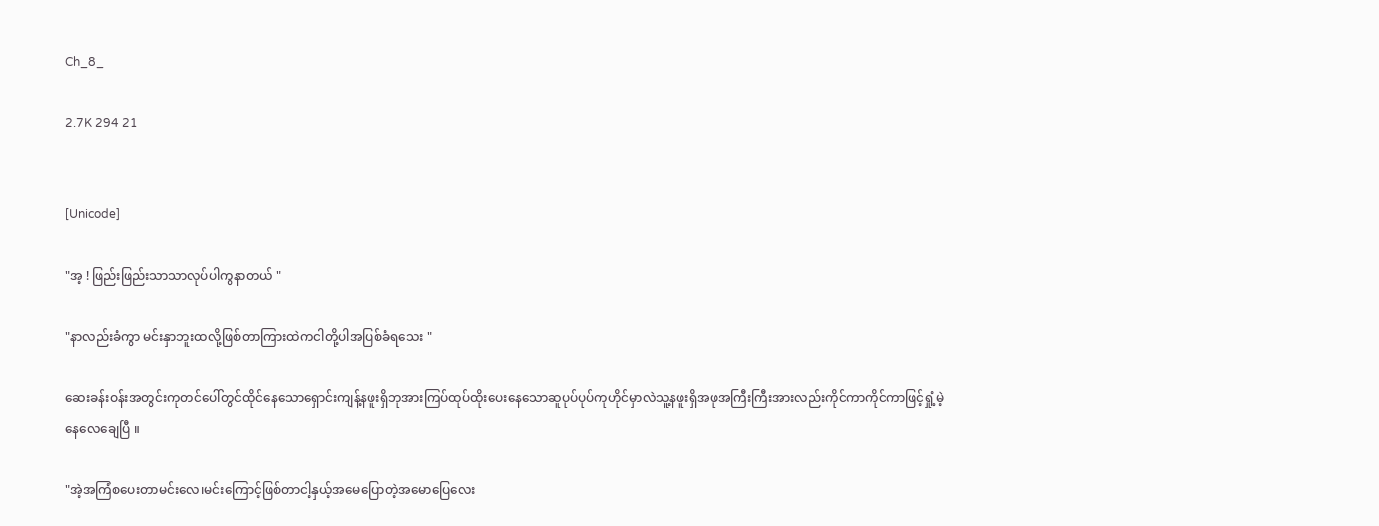Ch_8_

2.7K 294 21


[Unicode]

"အ့ ! ဖြည်းဖြည်းသာသာလုပ်ပါကွနာတယ် "

"နာလည်းခံကွာ မင်းနှာဘူးထလို့ဖြစ်တာကြားထဲကငါတို့ပါအပြစ်ခံရသေး "

ဆေးခန်းဝန်းအတွင်းကုတင်ပေါ်တွင်ထိုင်နေသောရှောင်းကျန့်နဖူးရှိဘုအားကြပ်ထုပ်ထိုးပေးနေသောဆူပုပ်ပုပ်ကုဟိုင်မှာလဲသူ့နဖူးရှိအဖုအကြီးကြီးအားလည်းကိုင်ကာကိုင်ကာဖြင့်ရှုံ့မဲ့နေလေချေပြီ ။

"အဲ့အကြံစပေးတာမင်းလေ၊မင်းကြောင့်ဖြစ်တာငါ့နှယ့်အမေပြောတဲ့အမောပြေလေး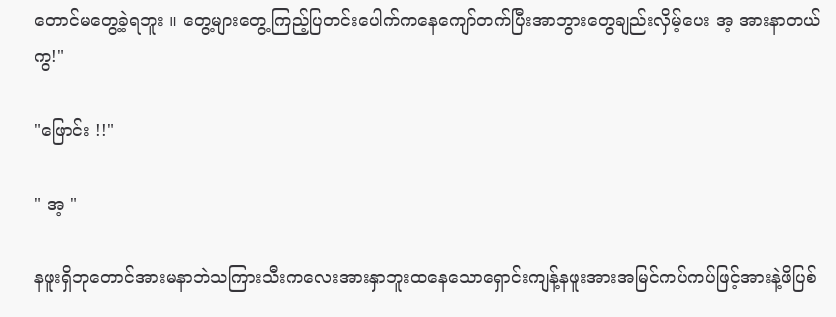တောင်မတွေ့ခဲ့ရဘူး ။ တွေ့များတွေ့ကြည့်ပြတင်းပေါက်ကနေကျော်တက်ပြီးအာဘွားတွေချည်းလှိမ့်ပေး အ့ အားနာတယ်ကွ!"

"ဖြောင်း !!"

" အ့ "

နဖူးရှိဘုတောင်အားမနာဘဲသကြားသီးကလေးအားနှာဘူးထနေသောရှောင်းကျန့်နဖူးအားအမြင်ကပ်ကပ်ဖြင့်အားနဲ့ဖိပြစ်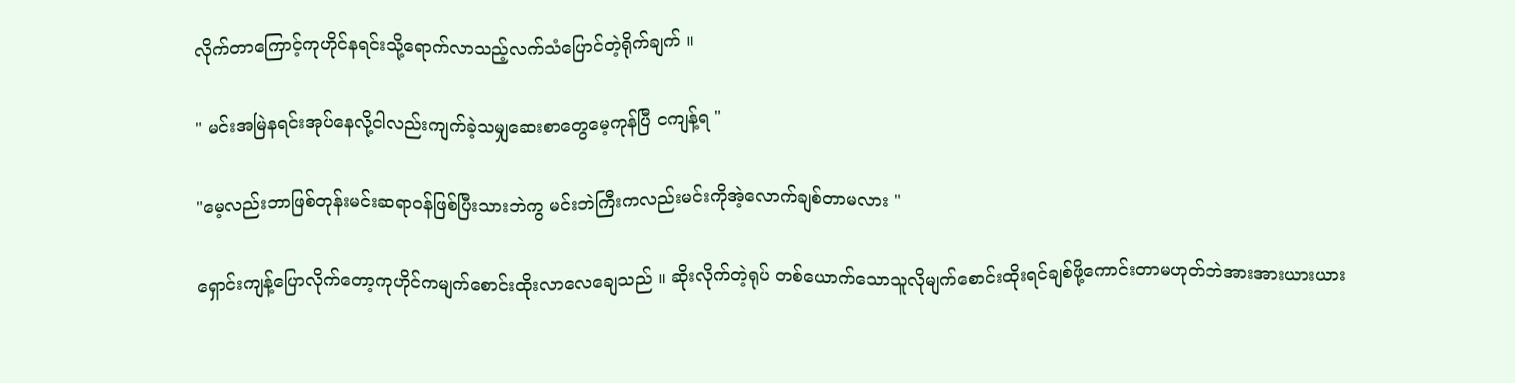လိုက်တာကြောင့်ကုဟိုင်နရင်းသို့ရောက်လာသည့်လက်သံပြောင်တဲ့ရိုက်ချက် ။

" မင်းအမြဲနရင်းအုပ်နေလို့ငါလည်းကျက်ခဲ့သမျှဆေးစာတွေမေ့ကုန်ပြီ ငကျန့်ရ "

"မေ့လည်းဘာဖြစ်တုန်းမင်းဆရာဝန်ဖြစ်ပြီးသားဘဲကွ မင်းဘဲကြီးကလည်းမင်းကိုအဲ့လောက်ချစ်တာမလား "

ရှောင်းကျန့်ပြောလိုက်တော့ကုဟိုင်ကမျက်စောင်းထိုးလာလေချေသည် ။ ဆိုးလိုက်တဲ့ရုပ် တစ်ယောက်သောသူလိုမျက်စောင်းထိုးရင်ချစ်ဖို့ကောင်းတာမဟုတ်ဘဲအားအားယားယား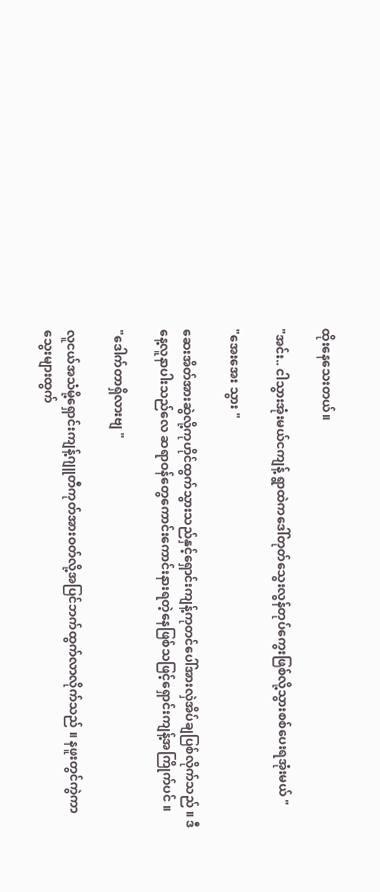ထိုးနေသေးတယ်။

"အင်း.. ငါသွားအုံးမယ်ငကျန့် ရွာထဲကဒေါ်တုတ်သွေးလွန်တုပ်ကွေးဖြစ်လို့သွားစစ်ပေးရအုံးမယ် "

"အေးအေး သွား "

ဆေးအိတ်အားဆွဲလို့ကုဟိုင်ထွက်သွားသည်နှင့်ရှောင်းကျန့်ကုတင်ပေါ်အားလှဲအိပ်ချပြစ်လိုက်သည် ။ ဒီနေ့လူနာပါးသည်လေ ဆရာဝန်တွေကောင်းကောင်းနားရတဲ့နေဖြစ်သဖြင့်ရှောင်းကျန့်အကြိုက်ပင် ။

"ဒေါက်တာရှိလားဗျ "

လူငယ်အသံမို့ရှောင်းကျန့်ဂျူတီကုတ်အားဝတ်လို့အပြင်ဘက်ထွက်လာလိုက်သည် ။ နဖူးတွင်ကွဲကာသွေးများထွက်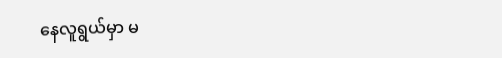နေလူရွယ်မှာ မ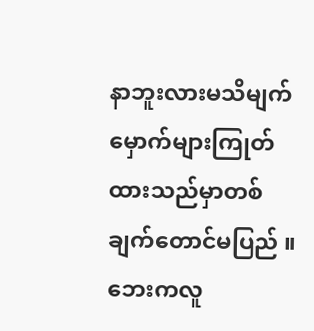နာဘူးလားမသိမျက်မှောက်များကြုတ်ထားသည်မှာတစ်ချက်တောင်မပြည် ။ဘေးကလူ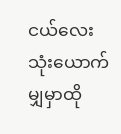ငယ်လေးသုံးယောက်မျှမှာထို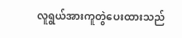လူရွယ်အားကူတွဲပေးထားသည်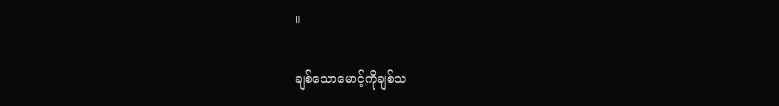။

ချစ်သောမောင့်ကိုချစ်သ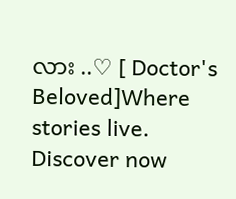လား ..♡ [ Doctor's Beloved]Where stories live. Discover now